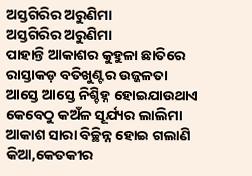ଅସ୍ତଗିରିର ଅରୁଣିମା
ଅସ୍ତଗିରିର ଅରୁଣିମା
ପାହାନ୍ତି ଆକାଶର କୁହୁଳା ଛାତିରେ
ରାସ୍ତାକଡ଼ ବତିଖୁଣ୍ଟର ଉଜ୍ଜଳତା
ଆସ୍ତେ ଆସ୍ତେ ନିଶ୍ଚିହ୍ନ ହୋଇଯାଉଥାଏ
କେବେଠୁ କଅଁଳ ସୂର୍ଯ୍ୟର ଲାଲିମା
ଆକାଶ ସାରା ବିଚ୍ଛିନ୍ନ ହୋଇ ଗଲାଣି
କିଆ,କେତକୀର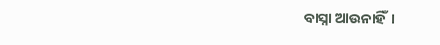ବାସ୍ନା ଆଉନାହିଁ।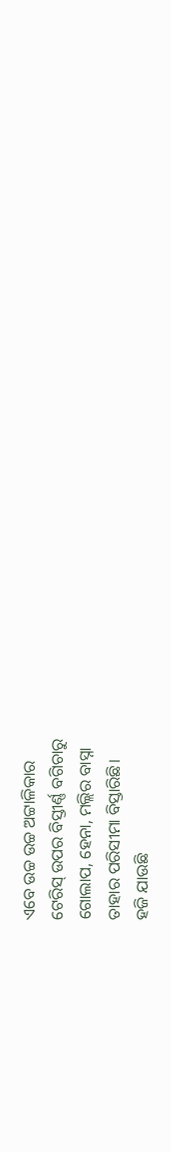ଏବେ ଉଚ୍ଚ ଉଚ୍ଚ ଅଟ୍ଟାଳିକାର
ଟେରିସ୍ ଉପର ବିସ୍ତୀର୍ଣ୍ଣ ବଗିଚାରୁ
ଗୋଲାପ, ହେନା, ମଲ୍ଲିର ବାସ୍ନା
ତାହାର ପରିସୀମା ବିସ୍ତାରିଛି।
ହଜି ଯାଉଛି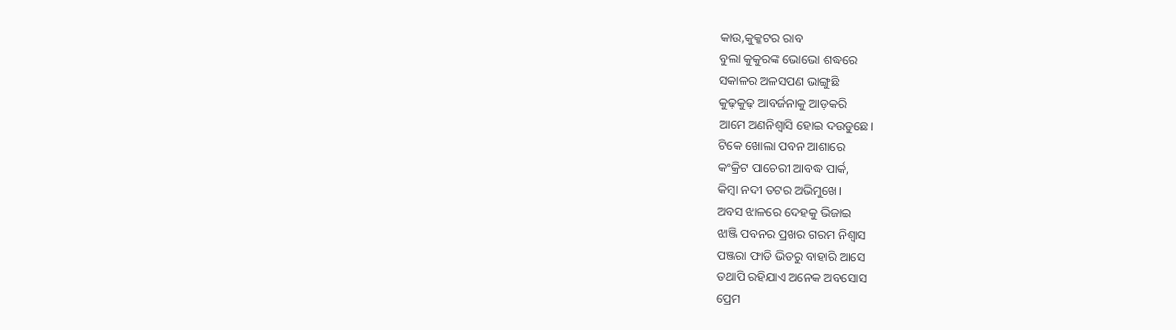କାଉ,କୁକ୍କଟର ରାବ
ବୁଲା କୁକୁରଙ୍କ ଭୋଭୋ ଶଦ୍ଧରେ
ସକାଳର ଅଳସପଣ ଭାଙ୍ଗୁଛି
କୁଢ଼କୁଢ଼ ଆବର୍ଜନାକୁ ଆଡ଼କରି
ଆମେ ଅଣନିଶ୍ବାସି ହୋଇ ଦଉଡୁଛେ।
ଟିକେ ଖୋଲା ପବନ ଆଶାରେ
କଂକ୍ରିଟ ପାଚେରୀ ଆବଦ୍ଧ ପାର୍କ,
କିମ୍ବା ନଦୀ ତଟର ଅଭିମୁଖେ।
ଅବସ ଝାଳରେ ଦେହକୁ ଭିଜାଇ
ଝାଞ୍ଜି ପବନର ପ୍ରଖର ଗରମ ନିଶ୍ୱାସ
ପଞ୍ଜରା ଫାଡି ଭିତରୁ ବାହାରି ଆସେ
ତଥାପି ରହିଯାଏ ଅନେକ ଅବସୋସ
ପ୍ରେମ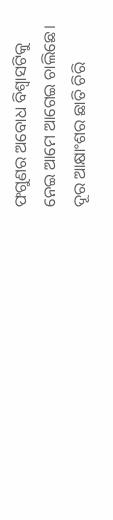ଫଗୁଣର ଅବୋଧ ବିଶ୍ଵାସଟିକୁ
ନେଇ ଆମେ ଆଗେଇ ଚାଲିଛେ।
ଦୂର ଆକ୍ଷାଂଶର ଛାତି ଚିରି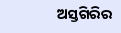ଅସ୍ତଗିରିର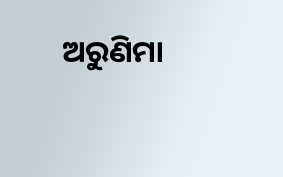ଅରୁଣିମା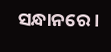ସନ୍ଧାନରେ।